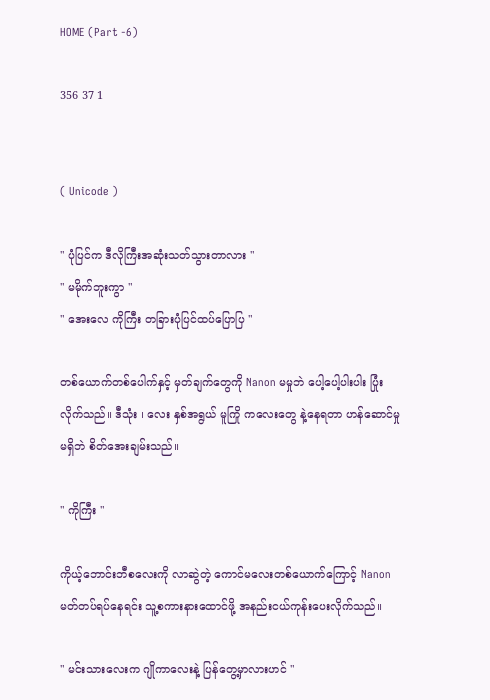HOME (Part -6)

356 37 1


( Unicode )

" ပုံပြင်က ဒီလိုကြီးအဆုံးသတ်သွားတာလား "
" မမိုက်ဘူးကွာ "
" အေးလေ ကိုကြီး တခြားပုံပြင်ထပ်ပြောပြ "

တစ်ယောက်တစ်ပေါက်နှင့် မှတ်ချက်တွေကို Nanon မမှုဘဲ ပေါ့ပေါ့ပါးပါး ပြုံးလိုက်သည်။ ဒီသုံး ၊ လေး နှစ်အရွယ် မူကြို ကလေးတွေ နဲ့နေရတာ ဟန်ဆောင်မှု မရှိဘဲ စိတ်အေးချမ်းသည်။

" ကိုကြီး "

ကိုယ့်ဘောင်းဘီစလေးကို လာဆွဲတဲ့ ကောင်မလေးတစ်ယောက်ကြောင့် Nanon မတ်တပ်ရပ်နေရင်း သူ့စကားနားထောင်ဖို့ အနည်းငယ်ကုန်းပေးလိုက်သည်။

" မင်းသားလေးက ဂျိုကာလေးနဲ့ ပြန်တွေ့မှာလားဟင် "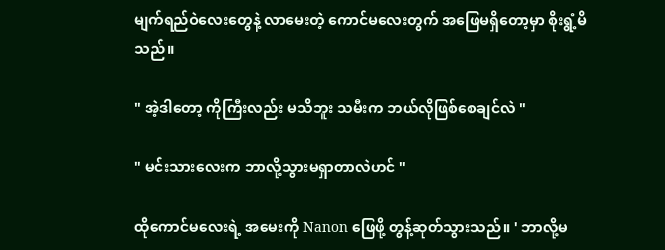မျက်ရည်ဝဲလေးတွေနဲ့ လာမေးတဲ့ ကောင်မလေးတွက် အဖြေမရှိတော့မှာ စိုးရွံ့မိသည်။

" အဲ့ဒါတော့ ကိုကြီးလည်း မသိဘူး သမီးက ဘယ်လိုဖြစ်စေချင်လဲ "

" မင်းသားလေးက ဘာလို့သွားမရှာတာလဲဟင် "

ထိုကောင်မလေးရဲ့ အမေးကို Nanon ဖြေဖို့ တွန့်ဆုတ်သွားသည်။ ' ဘာလို့မ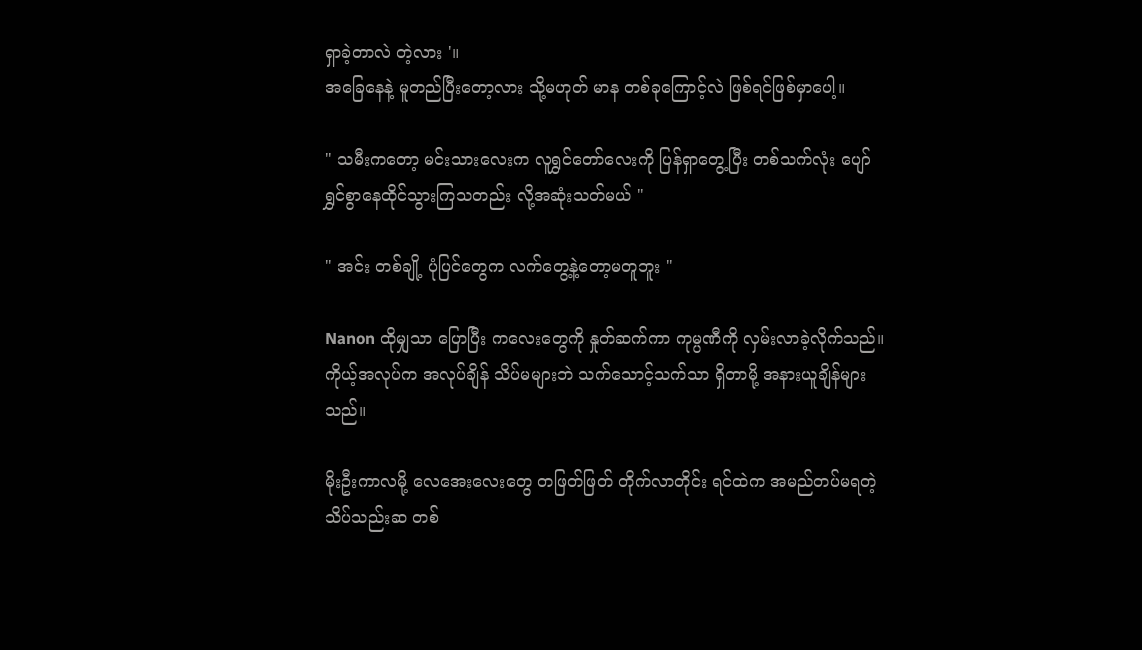ရှာခဲ့တာလဲ တဲ့လား '။
အခြေနေနဲ့ မူတည်ပြီးတော့လား သို့မဟုတ် မာန တစ်ခုကြောင့်လဲ ဖြစ်ရင်ဖြစ်မှာပေါ့။

" သမီးကတော့ မင်းသားလေးက လူရွှင်တော်လေးကို ပြန်ရှာတွေ့ပြီး တစ်သက်လုံး ပျော်ရွှင်စွာနေထိုင်သွားကြသတည်း လို့အဆုံးသတ်မယ် "

" အင်း တစ်ချို့ ပုံပြင်တွေက လက်တွေ့နဲ့တော့မတူဘူး "

Nanon ထိုမျှသာ ပြောပြီး ကလေးတွေကို နှုတ်ဆက်ကာ ကုမ္ပဏီကို လှမ်းလာခဲ့လိုက်သည်။ ကိုယ့်အလုပ်က အလုပ်ချိန် သိပ်မများဘဲ သက်သောင့်သက်သာ ရှိတာမို့ အနားယူချိန်များသည်။

မိုးဦးကာလမို့ လေအေးလေးတွေ တဖြတ်ဖြတ် တိုက်လာတိုင်း ရင်ထဲက အမည်တပ်မရတဲ့ သိပ်သည်းဆ တစ်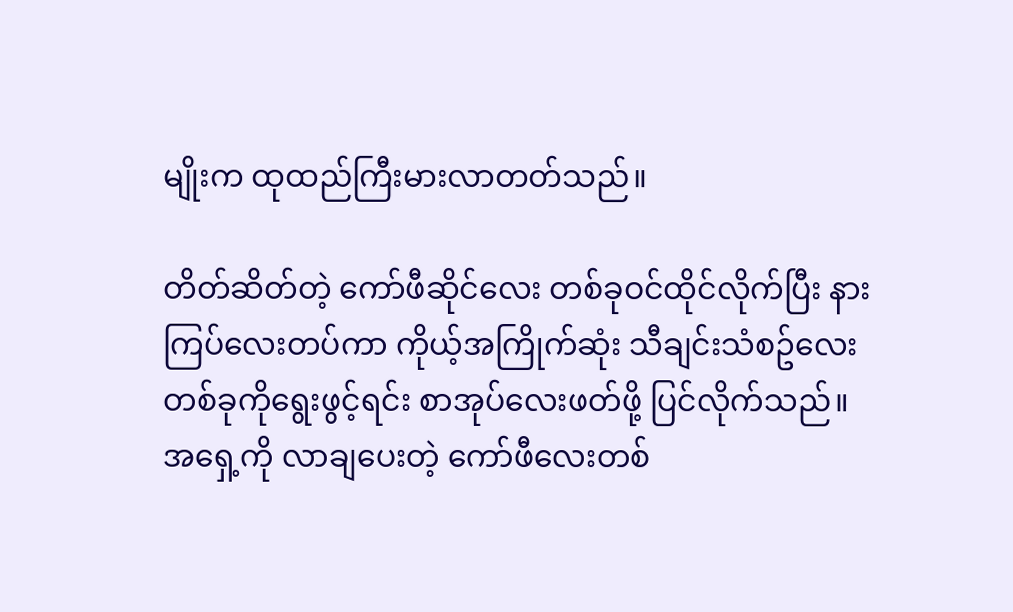မျိုးက ထုထည်ကြီးမားလာတတ်သည်။

တိတ်ဆိတ်တဲ့ ကော်ဖီဆိုင်လေး တစ်ခုဝင်ထိုင်လိုက်ပြီး နားကြပ်လေးတပ်ကာ ကိုယ့်အကြိုက်ဆုံး သီချင်းသံစဥ်လေး တစ်ခုကိုရွေးဖွင့်ရင်း စာအုပ်လေးဖတ်ဖို့ ပြင်လိုက်သည်။ အရှေ့ကို လာချပေးတဲ့ ကော်ဖီလေးတစ်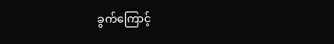ခွက်ကြောင့်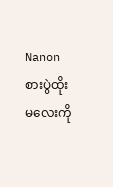Nanon စားပွဲထိုးမလေးကို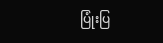ပြုံးပြ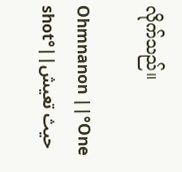လိုက်သည်။

Ohmnanon ||°One shot°||حيث تعيش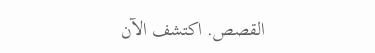القصص. اكتشف الآن